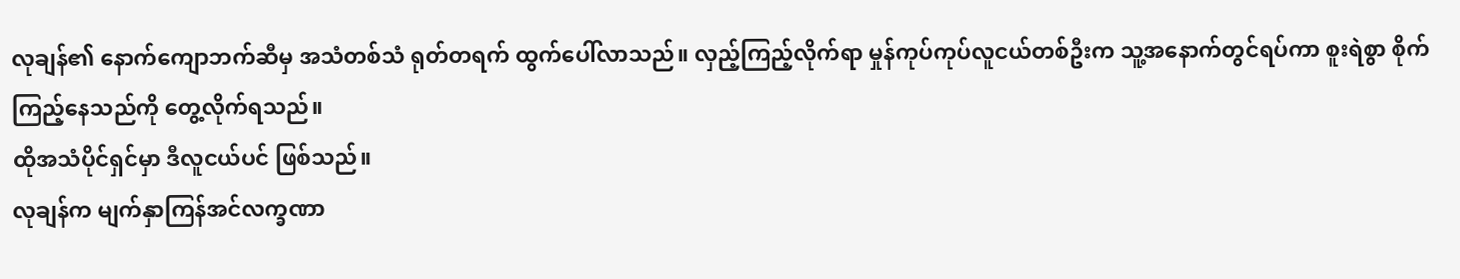လုချန်၏ နောက်ကျောဘက်ဆီမှ အသံတစ်သံ ရုတ်တရက် ထွက်ပေါ်လာသည်။ လှည့်ကြည့်လိုက်ရာ မှုန်ကုပ်ကုပ်လူငယ်တစ်ဦးက သူ့အနောက်တွင်ရပ်ကာ စူးရဲစွာ စိုက်ကြည့်နေသည်ကို တွေ့လိုက်ရသည်။
ထိုအသံပိုင်ရှင်မှာ ဒီလူငယ်ပင် ဖြစ်သည်။
လုချန်က မျက်နှာကြန်အင်လက္ခဏာ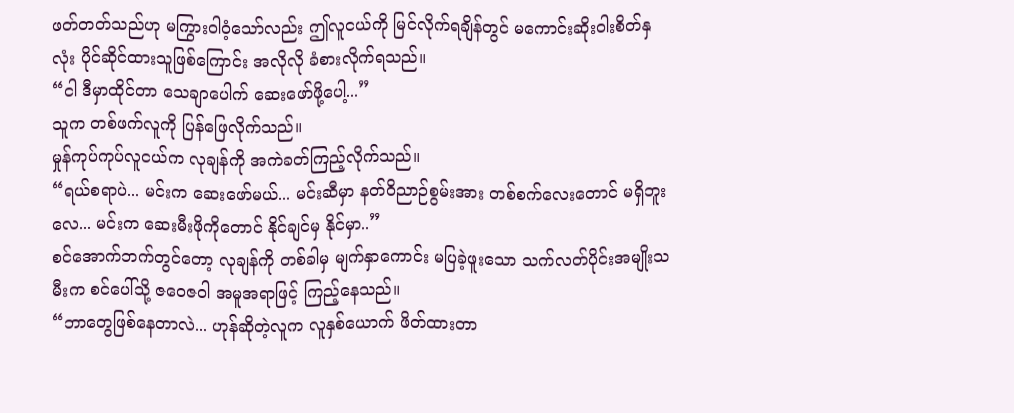ဖတ်တတ်သည်ဟု မကြွားဝါဝံ့သော်လည်း ဤလူငယ်ကို မြင်လိုက်ရချိန်တွင် မကောင်းဆိုးဝါးစိတ်နှလုံး ပိုင်ဆိုင်ထားသူဖြစ်ကြောင်း အလိုလို ခံစားလိုက်ရသည်။
“ငါ ဒီမှာထိုင်တာ သေချာပေါက် ဆေးဖော်ဖို့ပေါ့...”
သူက တစ်ဖက်လူကို ပြန်ဖြေလိုက်သည်။
မှုန်ကုပ်ကုပ်လူငယ်က လုချန်ကို အကဲခတ်ကြည့်လိုက်သည်။
“ရယ်စရာပဲ... မင်းက ဆေးဖော်မယ်... မင်းဆီမှာ နတ်ဝိညာဉ်စွမ်းအား တစ်စက်လေးတောင် မရှိဘူးလေ... မင်းက ဆေးမီးဖိုကိုတောင် နိုင်ချင်မှ နိုင်မှာ..”
စင်အောက်ဘက်တွင်တော့ လုချန်ကို တစ်ခါမှ မျက်နှာကောင်း မပြခဲ့ဖူးသော သက်လတ်ပိုင်းအမျိုးသမီးက စင်ပေါ်သို့ ဇဝေဇဝါ အမူအရာဖြင့် ကြည့်နေသည်။
“ဘာတွေဖြစ်နေတာလဲ... ဟုန်ဆိုတဲ့လူက လူနှစ်ယောက် ဖိတ်ထားတာ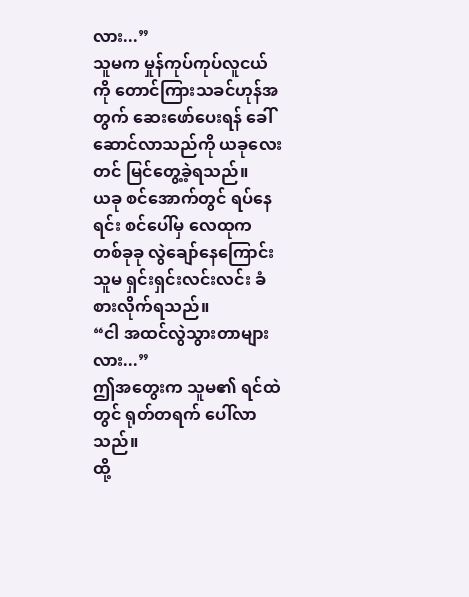လား...”
သူမက မှုန်ကုပ်ကုပ်လူငယ်ကို တောင်ကြားသခင်ဟုန်အတွက် ဆေးဖော်ပေးရန် ခေါ်ဆောင်လာသည်ကို ယခုလေးတင် မြင်တွေ့ခဲ့ရသည်။
ယခု စင်အောက်တွင် ရပ်နေရင်း စင်ပေါ်မှ လေထုက တစ်ခုခု လွဲချော်နေကြောင်း သူမ ရှင်းရှင်းလင်းလင်း ခံစားလိုက်ရသည်။
“ငါ အထင်လွဲသွားတာများလား...”
ဤအတွေးက သူမ၏ ရင်ထဲတွင် ရုတ်တရက် ပေါ်လာသည်။
ထို့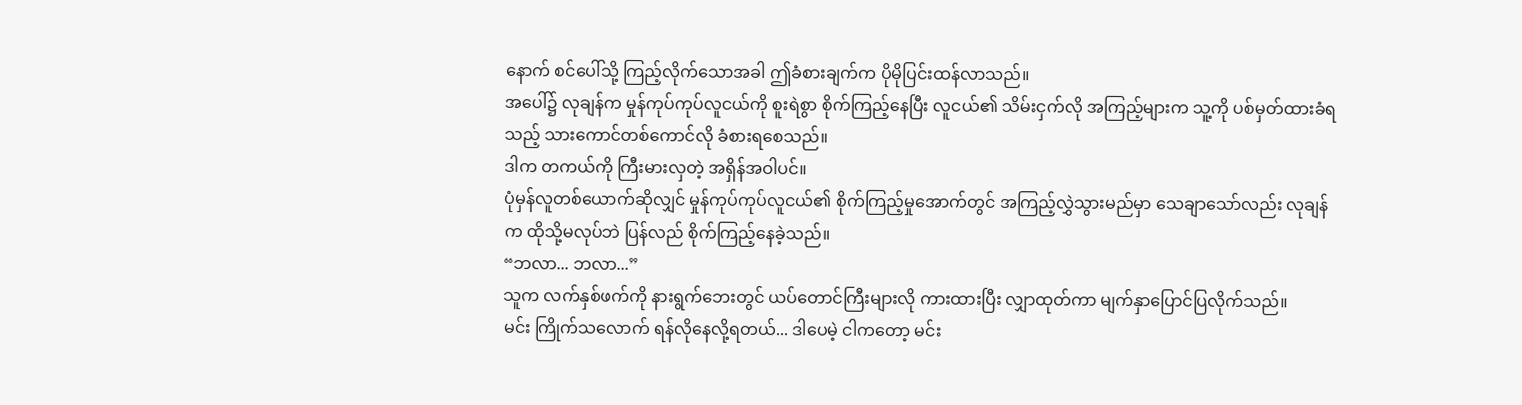နောက် စင်ပေါ်သို့ ကြည့်လိုက်သောအခါ ဤခံစားချက်က ပိုမိုပြင်းထန်လာသည်။
အပေါ်၌ လုချန်က မှုန်ကုပ်ကုပ်လူငယ်ကို စူးရဲစွာ စိုက်ကြည့်နေပြီး လူငယ်၏ သိမ်းငှက်လို အကြည့်များက သူ့ကို ပစ်မှတ်ထားခံရသည့် သားကောင်တစ်ကောင်လို ခံစားရစေသည်။
ဒါက တကယ်ကို ကြီးမားလှတဲ့ အရှိန်အဝါပင်။
ပုံမှန်လူတစ်ယောက်ဆိုလျှင် မှုန်ကုပ်ကုပ်လူငယ်၏ စိုက်ကြည့်မှုအောက်တွင် အကြည့်လွှဲသွားမည်မှာ သေချာသော်လည်း လုချန်က ထိုသို့မလုပ်ဘဲ ပြန်လည် စိုက်ကြည့်နေခဲ့သည်။
“ဘလာ... ဘလာ...”
သူက လက်နှစ်ဖက်ကို နားရွက်ဘေးတွင် ယပ်တောင်ကြီးများလို ကားထားပြီး လျှာထုတ်ကာ မျက်နှာပြောင်ပြလိုက်သည်။
မင်း ကြိုက်သလောက် ရန်လိုနေလို့ရတယ်... ဒါပေမဲ့ ငါကတော့ မင်း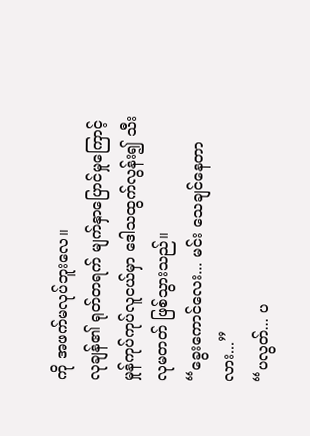ကို အဖက်မလုပ်ဘူးလေ။
လုချန်၏ ရုတ်တရက် မျက်နှာပြောင်မှုကြောင့် မှုန်ကုပ်ကုပ်လူငယ်မှာ ဒေါသထွက်လွန်း၍ သီးလုမတတ် ဖြစ်သွားသည်။
“ခွေးကောင်လေး... မင်း သေချင်နေတာလား...”
“ပလွတ်... ပ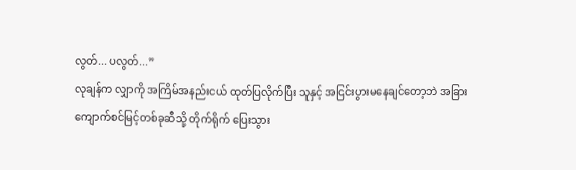လွတ်... ပလွတ်...”
လုချန်က လျှာကို အကြိမ်အနည်းငယ် ထုတ်ပြလိုက်ပြီး သူနှင့် အငြင်းပွားမနေချင်တော့ဘဲ အခြားကျောက်စင်မြင့်တစ်ခုဆီသို့ တိုက်ရိုက် ပြေးသွား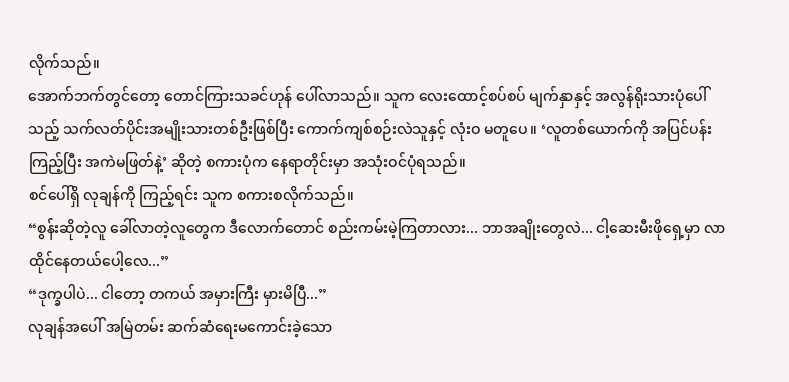လိုက်သည်။
အောက်ဘက်တွင်တော့ တောင်ကြားသခင်ဟုန် ပေါ်လာသည်။ သူက လေးထောင့်စပ်စပ် မျက်နှာနှင့် အလွန်ရိုးသားပုံပေါ်သည့် သက်လတ်ပိုင်းအမျိုးသားတစ်ဦးဖြစ်ပြီး ကောက်ကျစ်စဉ်းလဲသူနှင့် လုံးဝ မတူပေ။ ‘လူတစ်ယောက်ကို အပြင်ပန်းကြည့်ပြီး အကဲမဖြတ်နဲ့’ ဆိုတဲ့ စကားပုံက နေရာတိုင်းမှာ အသုံးဝင်ပုံရသည်။
စင်ပေါ်ရှိ လုချန်ကို ကြည့်ရင်း သူက စကားစလိုက်သည်။
“စွန်းဆိုတဲ့လူ ခေါ်လာတဲ့လူတွေက ဒီလောက်တောင် စည်းကမ်းမဲ့ကြတာလား... ဘာအချိုးတွေလဲ... ငါ့ဆေးမီးဖိုရှေ့မှာ လာထိုင်နေတယ်ပေါ့လေ...”
“ဒုက္ခပါပဲ... ငါတော့ တကယ် အမှားကြီး မှားမိပြီ...”
လုချန်အပေါ် အမြဲတမ်း ဆက်ဆံရေးမကောင်းခဲ့သော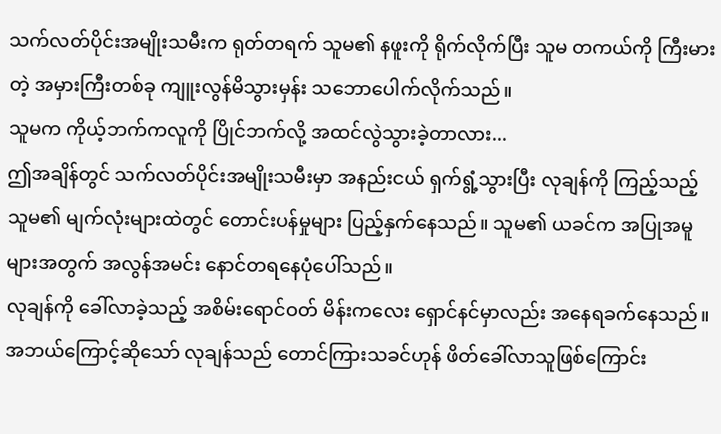သက်လတ်ပိုင်းအမျိုးသမီးက ရုတ်တရက် သူမ၏ နဖူးကို ရိုက်လိုက်ပြီး သူမ တကယ်ကို ကြီးမားတဲ့ အမှားကြီးတစ်ခု ကျူးလွန်မိသွားမှန်း သဘောပေါက်လိုက်သည်။
သူမက ကိုယ့်ဘက်ကလူကို ပြိုင်ဘက်လို့ အထင်လွဲသွားခဲ့တာလား...
ဤအချိန်တွင် သက်လတ်ပိုင်းအမျိုးသမီးမှာ အနည်းငယ် ရှက်ရွံ့သွားပြီး လုချန်ကို ကြည့်သည့် သူမ၏ မျက်လုံးများထဲတွင် တောင်းပန်မှုများ ပြည့်နှက်နေသည်။ သူမ၏ ယခင်က အပြုအမူများအတွက် အလွန်အမင်း နောင်တရနေပုံပေါ်သည်။
လုချန်ကို ခေါ်လာခဲ့သည့် အစိမ်းရောင်ဝတ် မိန်းကလေး ရှောင်နင်မှာလည်း အနေရခက်နေသည်။ အဘယ်ကြောင့်ဆိုသော် လုချန်သည် တောင်ကြားသခင်ဟုန် ဖိတ်ခေါ်လာသူဖြစ်ကြောင်း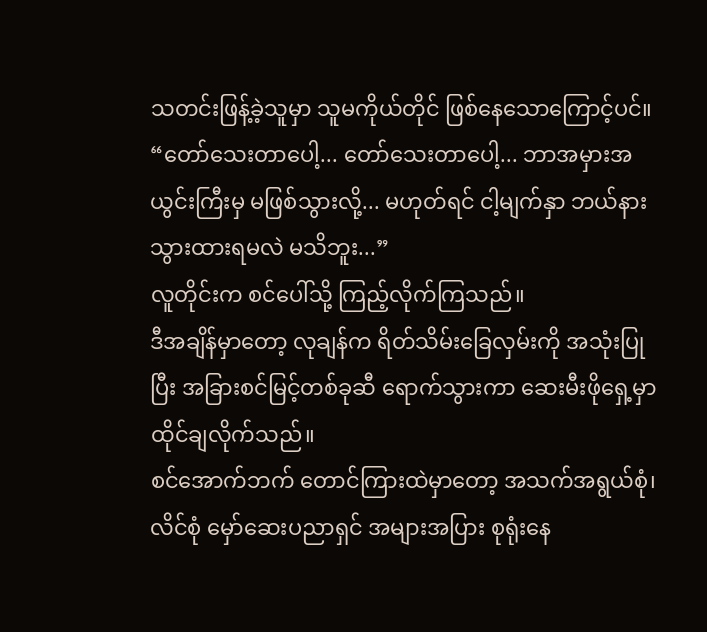သတင်းဖြန့်ခဲ့သူမှာ သူမကိုယ်တိုင် ဖြစ်နေသောကြောင့်ပင်။
“တော်သေးတာပေါ့... တော်သေးတာပေါ့... ဘာအမှားအယွင်းကြီးမှ မဖြစ်သွားလို့... မဟုတ်ရင် ငါ့မျက်နှာ ဘယ်နားသွားထားရမလဲ မသိဘူး...”
လူတိုင်းက စင်ပေါ်သို့ ကြည့်လိုက်ကြသည်။
ဒီအချိန်မှာတော့ လုချန်က ရိတ်သိမ်းခြေလှမ်းကို အသုံးပြုပြီး အခြားစင်မြင့်တစ်ခုဆီ ရောက်သွားကာ ဆေးမီးဖိုရှေ့မှာ ထိုင်ချလိုက်သည်။
စင်အောက်ဘက် တောင်ကြားထဲမှာတော့ အသက်အရွယ်စုံ၊ လိင်စုံ မှော်ဆေးပညာရှင် အများအပြား စုရုံးနေ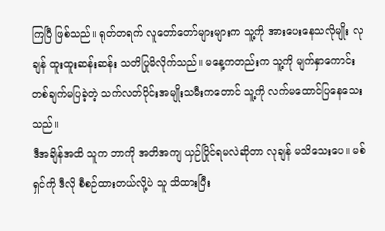ကြပြီ ဖြစ်သည်။ ရုတ်တရက် လူတော်တော်များများက သူ့ကို အားပေးနေသလိုမျိုး လုချန် ထူးထူးဆန်းဆန်း သတိပြုမိလိုက်သည်။ မနေ့ကတည်းက သူ့ကို မျက်နှာကောင်း တစ်ချက်မပြခဲ့တဲ့ သက်လတ်ပိုင်းအမျိုးသမီးကတောင် သူ့ကို လက်မထောင်ပြနေသေးသည်။
ဒီအချိန်အထိ သူက ဘာကို အတိအကျ ယှဉ်ပြိုင်ရမလဲဆိုတာ လုချန် မသိသေးပေ။ မစ်ရှင်ကို ဒီလို စီစဉ်ထားတယ်လို့ပဲ သူ သိထားပြီး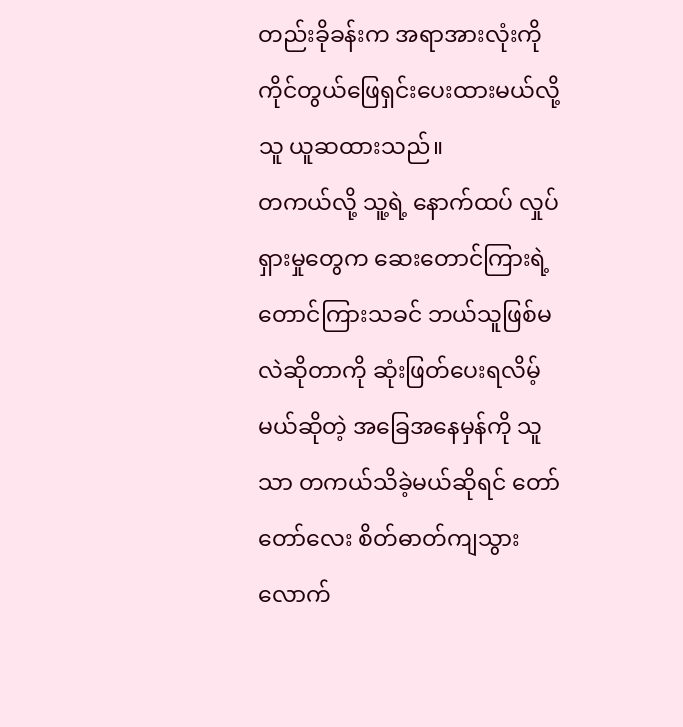တည်းခိုခန်းက အရာအားလုံးကို ကိုင်တွယ်ဖြေရှင်းပေးထားမယ်လို့ သူ ယူဆထားသည်။
တကယ်လို့ သူ့ရဲ့ နောက်ထပ် လှုပ်ရှားမှုတွေက ဆေးတောင်ကြားရဲ့ တောင်ကြားသခင် ဘယ်သူဖြစ်မလဲဆိုတာကို ဆုံးဖြတ်ပေးရလိမ့်မယ်ဆိုတဲ့ အခြေအနေမှန်ကို သူသာ တကယ်သိခဲ့မယ်ဆိုရင် တော်တော်လေး စိတ်ဓာတ်ကျသွားလောက်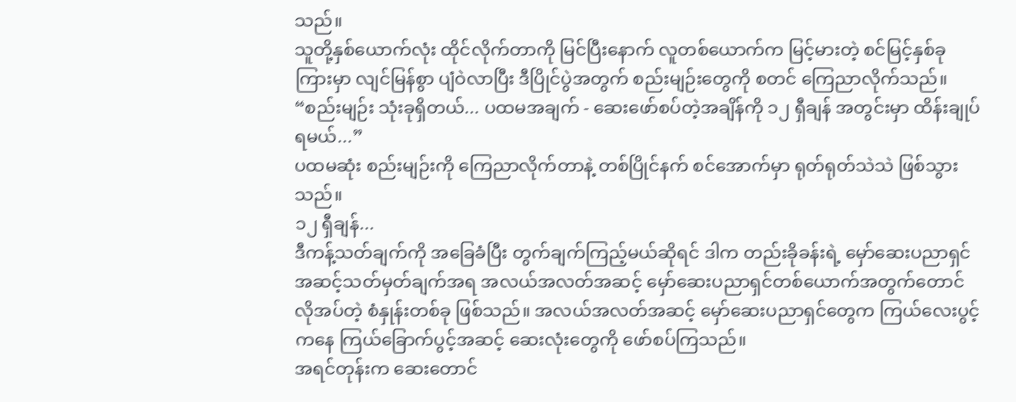သည်။
သူတို့နှစ်ယောက်လုံး ထိုင်လိုက်တာကို မြင်ပြီးနောက် လူတစ်ယောက်က မြင့်မားတဲ့ စင်မြင့်နှစ်ခုကြားမှာ လျင်မြန်စွာ ပျံဝဲလာပြီး ဒီပြိုင်ပွဲအတွက် စည်းမျဉ်းတွေကို စတင် ကြေညာလိုက်သည်။
“စည်းမျဉ်း သုံးခုရှိတယ်... ပထမအချက် - ဆေးဖော်စပ်တဲ့အချိန်ကို ၁၂ ရှီချန် အတွင်းမှာ ထိန်းချုပ်ရမယ်...”
ပထမဆုံး စည်းမျဉ်းကို ကြေညာလိုက်တာနဲ့ တစ်ပြိုင်နက် စင်အောက်မှာ ရုတ်ရုတ်သဲသဲ ဖြစ်သွားသည်။
၁၂ ရှီချန်...
ဒီကန့်သတ်ချက်ကို အခြေခံပြီး တွက်ချက်ကြည့်မယ်ဆိုရင် ဒါက တည်းခိုခန်းရဲ့ မှော်ဆေးပညာရှင် အဆင့်သတ်မှတ်ချက်အရ အလယ်အလတ်အဆင့် မှော်ဆေးပညာရှင်တစ်ယောက်အတွက်တောင် လိုအပ်တဲ့ စံနှုန်းတစ်ခု ဖြစ်သည်။ အလယ်အလတ်အဆင့် မှော်ဆေးပညာရှင်တွေက ကြယ်လေးပွင့်ကနေ ကြယ်ခြောက်ပွင့်အဆင့် ဆေးလုံးတွေကို ဖော်စပ်ကြသည်။
အရင်တုန်းက ဆေးတောင်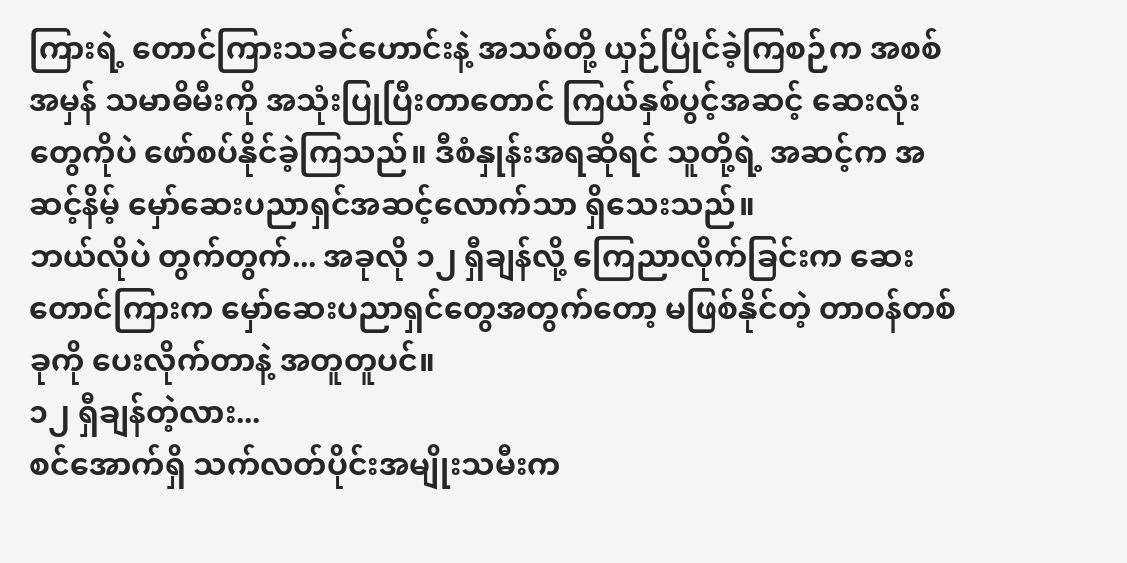ကြားရဲ့ တောင်ကြားသခင်ဟောင်းနဲ့ အသစ်တို့ ယှဉ်ပြိုင်ခဲ့ကြစဉ်က အစစ်အမှန် သမာဓိမီးကို အသုံးပြုပြီးတာတောင် ကြယ်နှစ်ပွင့်အဆင့် ဆေးလုံးတွေကိုပဲ ဖော်စပ်နိုင်ခဲ့ကြသည်။ ဒီစံနှုန်းအရဆိုရင် သူတို့ရဲ့ အဆင့်က အဆင့်နိမ့် မှော်ဆေးပညာရှင်အဆင့်လောက်သာ ရှိသေးသည်။
ဘယ်လိုပဲ တွက်တွက်... အခုလို ၁၂ ရှီချန်လို့ ကြေညာလိုက်ခြင်းက ဆေးတောင်ကြားက မှော်ဆေးပညာရှင်တွေအတွက်တော့ မဖြစ်နိုင်တဲ့ တာဝန်တစ်ခုကို ပေးလိုက်တာနဲ့ အတူတူပင်။
၁၂ ရှီချန်တဲ့လား...
စင်အောက်ရှိ သက်လတ်ပိုင်းအမျိုးသမီးက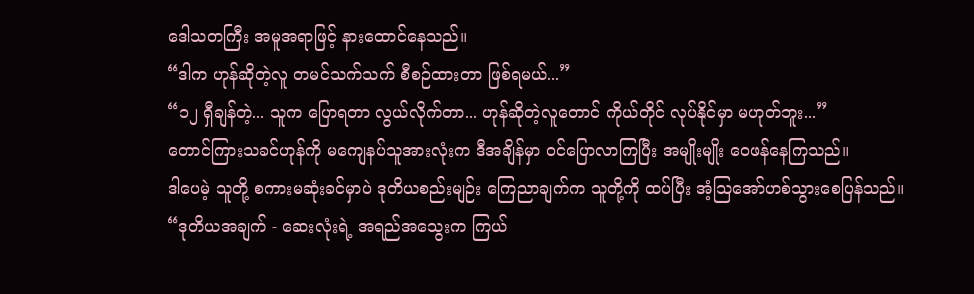ဒေါသတကြီး အမူအရာဖြင့် နားထောင်နေသည်။
“ဒါက ဟုန်ဆိုတဲ့လူ တမင်သက်သက် စီစဉ်ထားတာ ဖြစ်ရမယ်...”
“၁၂ ရှီချန်တဲ့... သူက ပြောရတာ လွယ်လိုက်တာ... ဟုန်ဆိုတဲ့လူတောင် ကိုယ်တိုင် လုပ်နိုင်မှာ မဟုတ်ဘူး...”
တောင်ကြားသခင်ဟုန်ကို မကျေနပ်သူအားလုံးက ဒီအချိန်မှာ ဝင်ပြောလာကြပြီး အမျိုးမျိုး ဝေဖန်နေကြသည်။
ဒါပေမဲ့ သူတို့ စကားမဆုံးခင်မှာပဲ ဒုတိယစည်းမျဉ်း ကြေညာချက်က သူတို့ကို ထပ်ပြီး အံ့သြအော်ဟစ်သွားစေပြန်သည်။
“ဒုတိယအချက် - ဆေးလုံးရဲ့ အရည်အသွေးက ကြယ်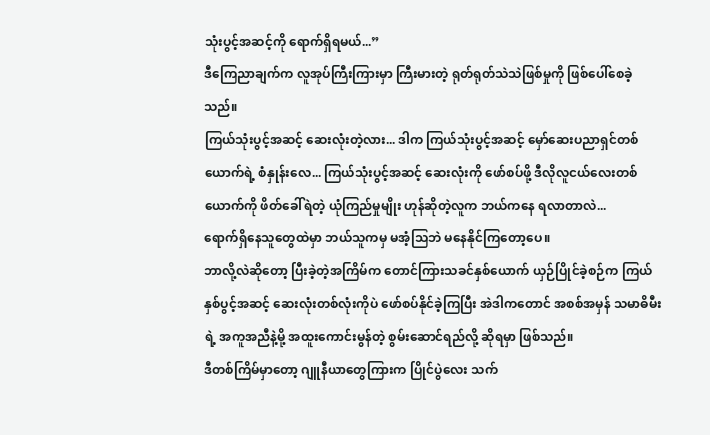သုံးပွင့်အဆင့်ကို ရောက်ရှိရမယ်...”
ဒီကြေညာချက်က လူအုပ်ကြီးကြားမှာ ကြီးမားတဲ့ ရုတ်ရုတ်သဲသဲဖြစ်မှုကို ဖြစ်ပေါ်စေခဲ့သည်။
ကြယ်သုံးပွင့်အဆင့် ဆေးလုံးတဲ့လား... ဒါက ကြယ်သုံးပွင့်အဆင့် မှော်ဆေးပညာရှင်တစ်ယောက်ရဲ့ စံနှုန်းလေ... ကြယ်သုံးပွင့်အဆင့် ဆေးလုံးကို ဖော်စပ်ဖို့ ဒီလိုလူငယ်လေးတစ်ယောက်ကို ဖိတ်ခေါ်ရဲတဲ့ ယုံကြည်မှုမျိုး ဟုန်ဆိုတဲ့လူက ဘယ်ကနေ ရလာတာလဲ...
ရောက်ရှိနေသူတွေထဲမှာ ဘယ်သူကမှ မအံ့သြဘဲ မနေနိုင်ကြတော့ပေ။
ဘာလို့လဲဆိုတော့ ပြီးခဲ့တဲ့အကြိမ်က တောင်ကြားသခင်နှစ်ယောက် ယှဉ်ပြိုင်ခဲ့စဉ်က ကြယ်နှစ်ပွင့်အဆင့် ဆေးလုံးတစ်လုံးကိုပဲ ဖော်စပ်နိုင်ခဲ့ကြပြီး အဲဒါကတောင် အစစ်အမှန် သမာဓိမီးရဲ့ အကူအညီနဲ့မို့ အထူးကောင်းမွန်တဲ့ စွမ်းဆောင်ရည်လို့ ဆိုရမှာ ဖြစ်သည်။
ဒီတစ်ကြိမ်မှာတော့ ဂျူနီယာတွေကြားက ပြိုင်ပွဲလေး သက်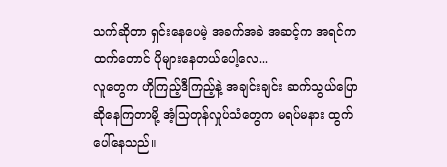သက်ဆိုတာ ရှင်းနေပေမဲ့ အခက်အခဲ အဆင့်က အရင်ကထက်တောင် ပိုများနေတယ်ပေါ့လေ...
လူတွေက ဟိုကြည့်ဒီကြည့်နဲ့ အချင်းချင်း ဆက်သွယ်ပြောဆိုနေကြတာမို့ အံ့သြတုန်လှုပ်သံတွေက မရပ်မနား ထွက်ပေါ်နေသည်။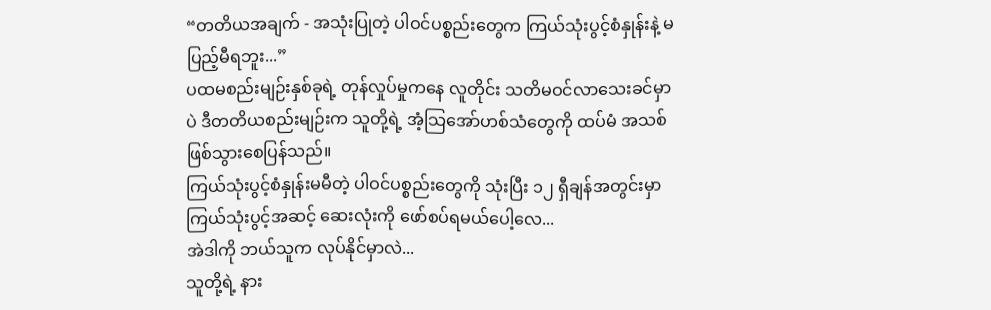“တတိယအချက် - အသုံးပြုတဲ့ ပါဝင်ပစ္စည်းတွေက ကြယ်သုံးပွင့်စံနှုန်းနဲ့ မပြည့်မီရဘူး...”
ပထမစည်းမျဉ်းနှစ်ခုရဲ့ တုန်လှုပ်မှုကနေ လူတိုင်း သတိမဝင်လာသေးခင်မှာပဲ ဒီတတိယစည်းမျဉ်းက သူတို့ရဲ့ အံ့သြအော်ဟစ်သံတွေကို ထပ်မံ အသစ်ဖြစ်သွားစေပြန်သည်။
ကြယ်သုံးပွင့်စံနှုန်းမမီတဲ့ ပါဝင်ပစ္စည်းတွေကို သုံးပြီး ၁၂ ရှီချန်အတွင်းမှာ ကြယ်သုံးပွင့်အဆင့် ဆေးလုံးကို ဖော်စပ်ရမယ်ပေါ့လေ...
အဲဒါကို ဘယ်သူက လုပ်နိုင်မှာလဲ...
သူတို့ရဲ့ နား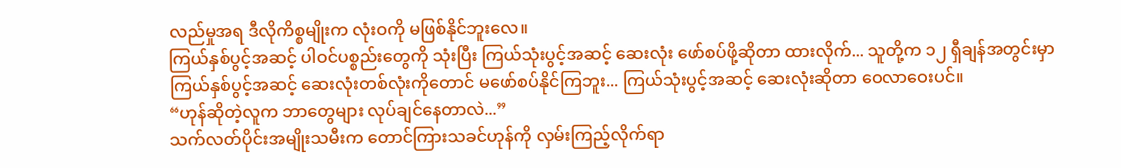လည်မှုအရ ဒီလိုကိစ္စမျိုးက လုံးဝကို မဖြစ်နိုင်ဘူးလေ။
ကြယ်နှစ်ပွင့်အဆင့် ပါဝင်ပစ္စည်းတွေကို သုံးပြီး ကြယ်သုံးပွင့်အဆင့် ဆေးလုံး ဖော်စပ်ဖို့ဆိုတာ ထားလိုက်... သူတို့က ၁၂ ရှီချန်အတွင်းမှာ ကြယ်နှစ်ပွင့်အဆင့် ဆေးလုံးတစ်လုံးကိုတောင် မဖော်စပ်နိုင်ကြဘူး... ကြယ်သုံးပွင့်အဆင့် ဆေးလုံးဆိုတာ ဝေလာဝေးပင်။
“ဟုန်ဆိုတဲ့လူက ဘာတွေများ လုပ်ချင်နေတာလဲ...”
သက်လတ်ပိုင်းအမျိုးသမီးက တောင်ကြားသခင်ဟုန်ကို လှမ်းကြည့်လိုက်ရာ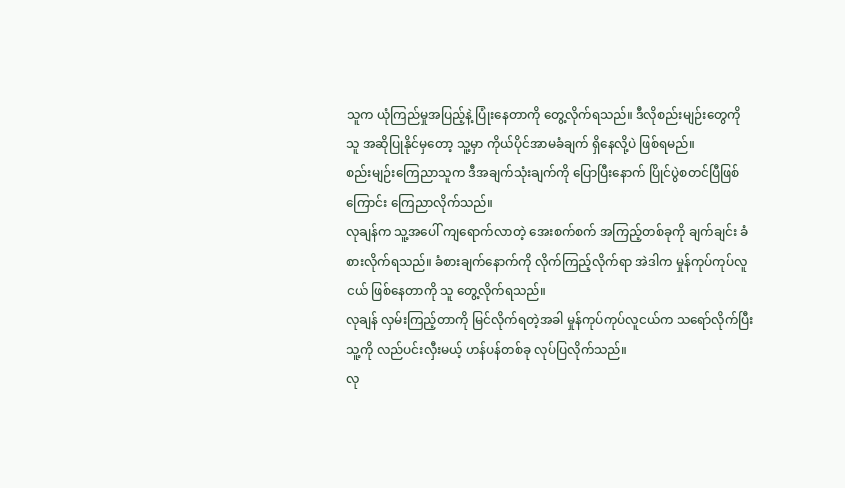သူက ယုံကြည်မှုအပြည့်နဲ့ ပြုံးနေတာကို တွေ့လိုက်ရသည်။ ဒီလိုစည်းမျဉ်းတွေကို သူ အဆိုပြုနိုင်မှတော့ သူ့မှာ ကိုယ်ပိုင်အာမခံချက် ရှိနေလို့ပဲ ဖြစ်ရမည်။
စည်းမျဉ်းကြေညာသူက ဒီအချက်သုံးချက်ကို ပြောပြီးနောက် ပြိုင်ပွဲစတင်ပြီဖြစ်ကြောင်း ကြေညာလိုက်သည်။
လုချန်က သူ့အပေါ် ကျရောက်လာတဲ့ အေးစက်စက် အကြည့်တစ်ခုကို ချက်ချင်း ခံစားလိုက်ရသည်။ ခံစားချက်နောက်ကို လိုက်ကြည့်လိုက်ရာ အဲဒါက မှုန်ကုပ်ကုပ်လူငယ် ဖြစ်နေတာကို သူ တွေ့လိုက်ရသည်။
လုချန် လှမ်းကြည့်တာကို မြင်လိုက်ရတဲ့အခါ မှုန်ကုပ်ကုပ်လူငယ်က သရော်လိုက်ပြီး သူ့ကို လည်ပင်းလှီးမယ့် ဟန်ပန်တစ်ခု လုပ်ပြလိုက်သည်။
လု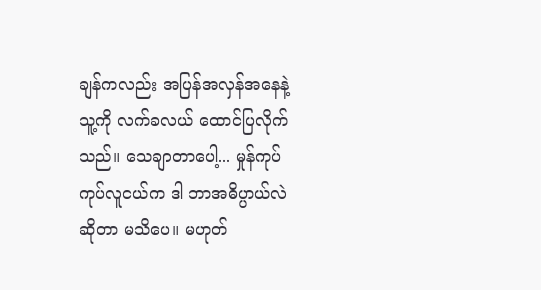ချန်ကလည်း အပြန်အလှန်အနေနဲ့ သူ့ကို လက်ခလယ် ထောင်ပြလိုက်သည်။ သေချာတာပေါ့... မှုန်ကုပ်ကုပ်လူငယ်က ဒါ ဘာအဓိပ္ပာယ်လဲဆိုတာ မသိပေ။ မဟုတ်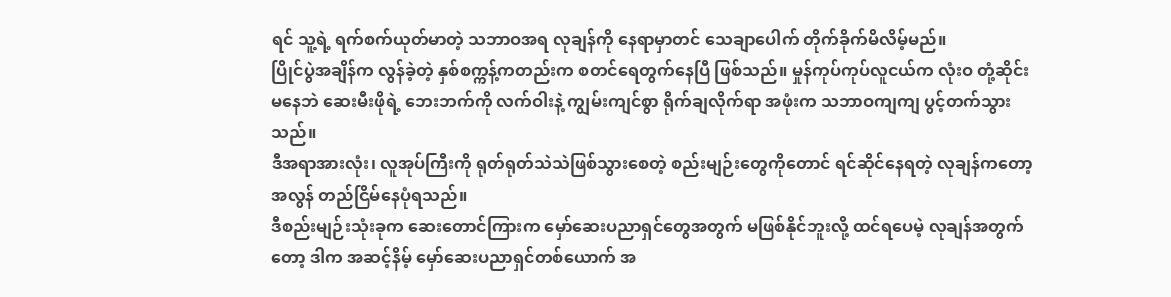ရင် သူ့ရဲ့ ရက်စက်ယုတ်မာတဲ့ သဘာဝအရ လုချန်ကို နေရာမှာတင် သေချာပေါက် တိုက်ခိုက်မိလိမ့်မည်။
ပြိုင်ပွဲအချိန်က လွန်ခဲ့တဲ့ နှစ်စက္ကန့်ကတည်းက စတင်ရေတွက်နေပြီ ဖြစ်သည်။ မှုန်ကုပ်ကုပ်လူငယ်က လုံးဝ တုံ့ဆိုင်းမနေဘဲ ဆေးမီးဖိုရဲ့ ဘေးဘက်ကို လက်ဝါးနဲ့ ကျွမ်းကျင်စွာ ရိုက်ချလိုက်ရာ အဖုံးက သဘာဝကျကျ ပွင့်တက်သွားသည်။
ဒီအရာအားလုံး၊ လူအုပ်ကြီးကို ရုတ်ရုတ်သဲသဲဖြစ်သွားစေတဲ့ စည်းမျဉ်းတွေကိုတောင် ရင်ဆိုင်နေရတဲ့ လုချန်ကတော့ အလွန် တည်ငြိမ်နေပုံရသည်။
ဒီစည်းမျဉ်းသုံးခုက ဆေးတောင်ကြားက မှော်ဆေးပညာရှင်တွေအတွက် မဖြစ်နိုင်ဘူးလို့ ထင်ရပေမဲ့ လုချန်အတွက်တော့ ဒါက အဆင့်နိမ့် မှော်ဆေးပညာရှင်တစ်ယောက် အ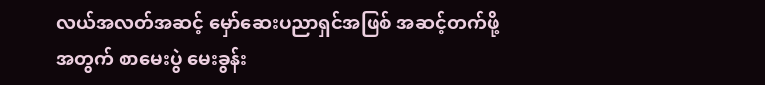လယ်အလတ်အဆင့် မှော်ဆေးပညာရှင်အဖြစ် အဆင့်တက်ဖို့အတွက် စာမေးပွဲ မေးခွန်း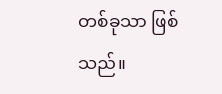တစ်ခုသာ ဖြစ်သည်။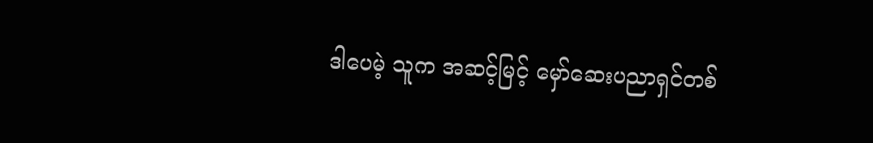ဒါပေမဲ့ သူက အဆင့်မြင့် မှော်ဆေးပညာရှင်တစ်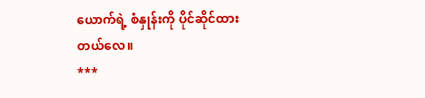ယောက်ရဲ့ စံနှုန်းကို ပိုင်ဆိုင်ထားတယ်လေ။
***